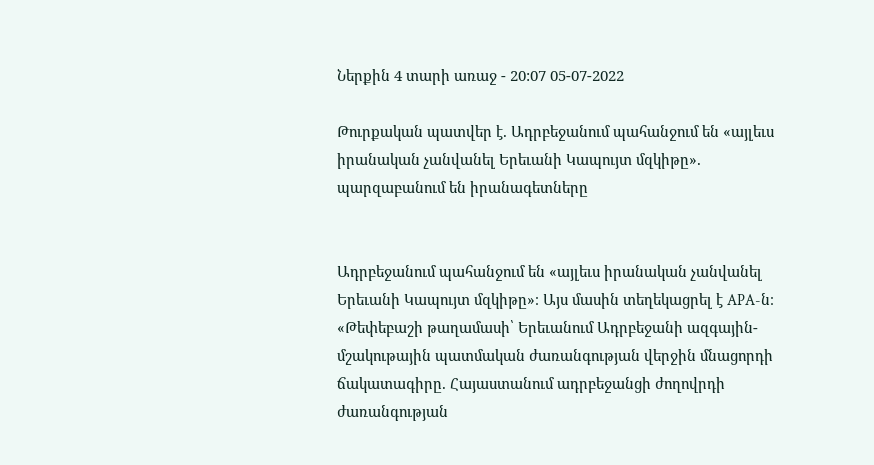Ներքին 4 տարի առաջ - 20:07 05-07-2022

Թուրքական պատվեր է. Ադրբեջանում պահանջում են «այլեւս իրանական չանվանել Երեւանի Կապույտ մզկիթը». պարզաբանում են իրանագետները


Ադրբեջանում պահանջում են «այլեւս իրանական չանվանել Երեւանի Կապույտ մզկիթը»։ Այս մասին տեղեկացրել է APA-ն։ «Թեփեբաշի թաղամասի՝ Երեւանում Ադրբեջանի ազգային-մշակութային պատմական ժառանգության վերջին մնացորդի ճակատագիրը. Հայաստանում ադրբեջանցի ժողովրդի ժառանգության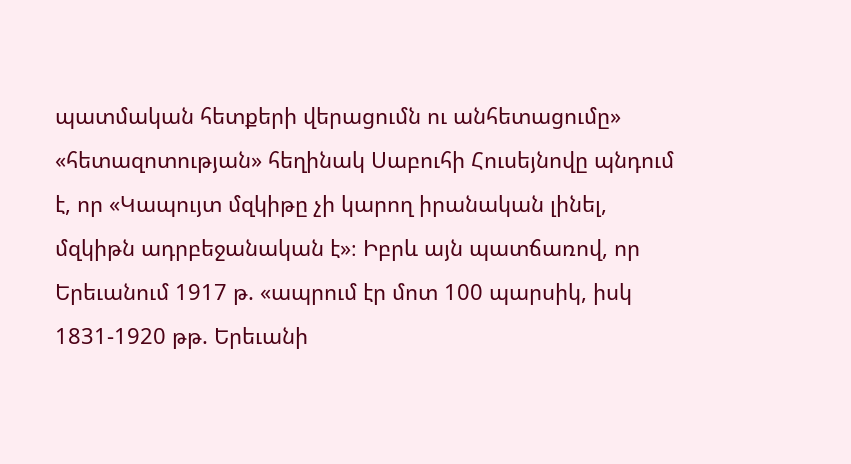պատմական հետքերի վերացումն ու անհետացումը» «հետազոտության» հեղինակ Սաբուհի Հուսեյնովը պնդում է, որ «Կապույտ մզկիթը չի կարող իրանական լինել, մզկիթն ադրբեջանական է»։ Իբրև այն պատճառով, որ Երեւանում 1917 թ. «ապրում էր մոտ 100 պարսիկ, իսկ 1831-1920 թթ. Երեւանի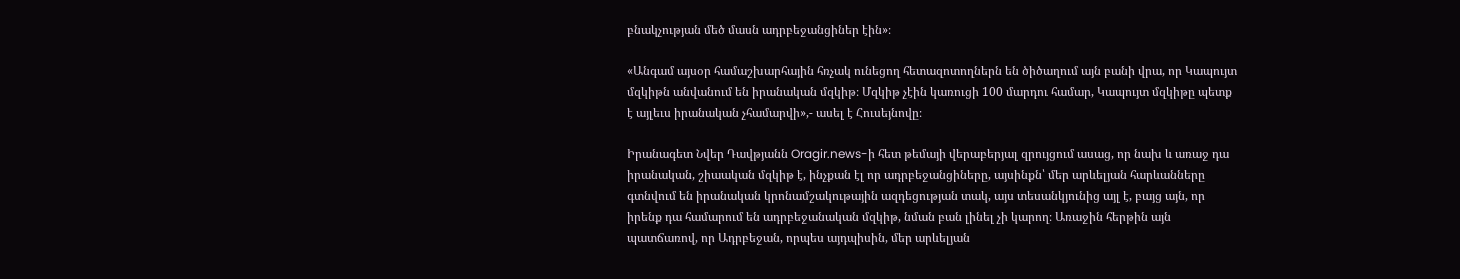բնակչության մեծ մասն ադրբեջանցիներ էին»։

«Անգամ այսօր համաշխարհային հռչակ ունեցող հետազոտողներն են ծիծաղում այն բանի վրա, որ Կապույտ մզկիթն անվանում են իրանական մզկիթ։ Մզկիթ չէին կառուցի 100 մարդու համար, Կապույտ մզկիթը պետք է այլեւս իրանական չհամարվի»,- ասել է Հուսեյնովը։

Իրանագետ Նվեր Դավթյանն Oragir.news-ի հետ թեմայի վերաբերյալ զրույցում ասաց, որ նախ և առաջ դա իրանական, շիաական մզկիթ է, ինչքան էլ որ ադրբեջանցիները, այսինքն՝ մեր արևելյան հարևանները գտնվում են իրանական կրոնամշակութային ազդեցության տակ, այս տեսանկյունից այլ է, բայց այն, որ իրենք դա համարում են ադրբեջանական մզկիթ, նման բան լինել չի կարող։ Առաջին հերթին այն պատճառով, որ Ադրբեջան, որպես այդպիսին, մեր արևելյան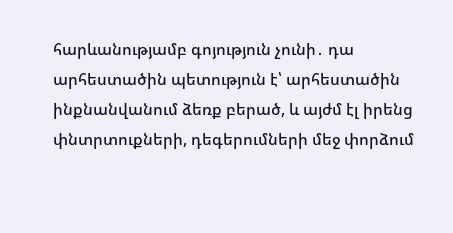հարևանությամբ գոյություն չունի․ դա արհեստածին պետություն է՝ արհեստածին ինքնանվանում ձեռք բերած, և այժմ էլ իրենց փնտրտուքների, դեգերումների մեջ փորձում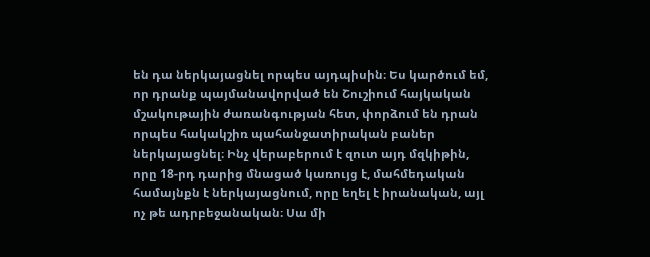են դա ներկայացնել որպես այդպիսին։ Ես կարծում եմ, որ դրանք պայմանավորված են Շուշիում հայկական մշակութային ժառանգության հետ, փորձում են դրան որպես հակակշիռ պահանջատիրական բաներ ներկայացնել։ Ինչ վերաբերում է զուտ այդ մզկիթին, որը 18-րդ դարից մնացած կառույց է, մահմեդական համայնքն է ներկայացնում, որը եղել է իրանական, այլ ոչ թե ադրբեջանական։ Սա մի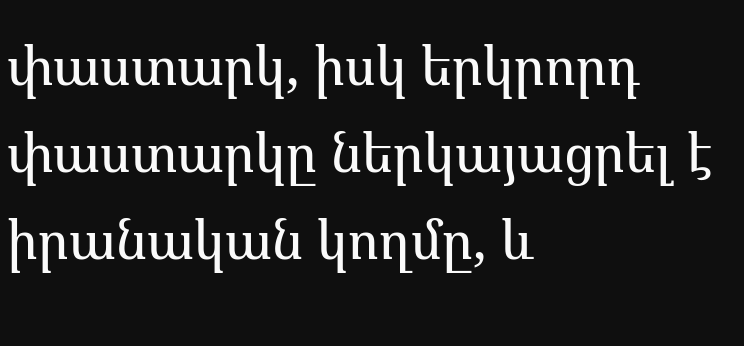փաստարկ, իսկ երկրորդ փաստարկը ներկայացրել է իրանական կողմը, և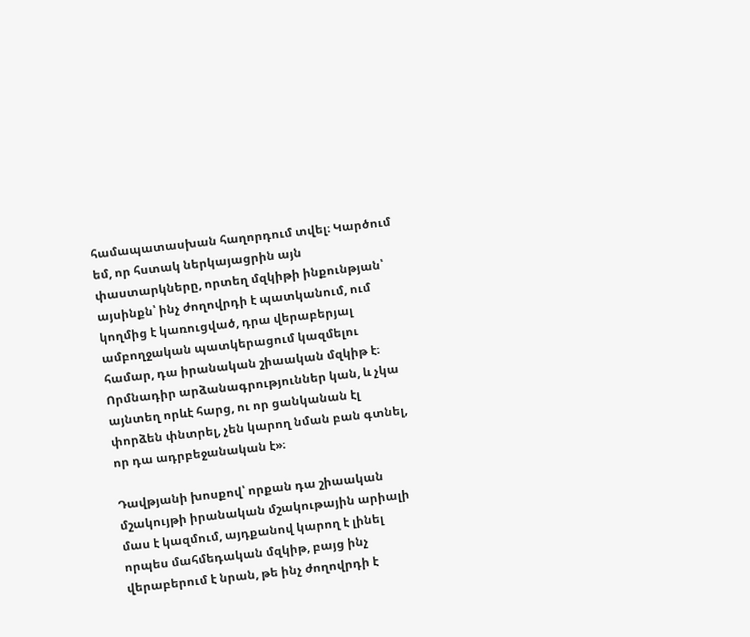համապատասխան հաղորդում տվել։ Կարծում եմ, որ հստակ ներկայացրին այն փաստարկները, որտեղ մզկիթի ինքունթյան՝ այսինքն՝ ինչ ժողովրդի է պատկանում, ում կողմից է կառուցված, դրա վերաբերյալ ամբողջական պատկերացում կազմելու համար, դա իրանական շիաական մզկիթ է։ Որմնադիր արձանագրություններ կան, և չկա այնտեղ որևէ հարց, ու որ ցանկանան էլ փորձեն փնտրել, չեն կարող նման բան գտնել, որ դա ադրբեջանական է»։

Դավթյանի խոսքով՝ որքան դա շիաական մշակույթի իրանական մշակութային արիալի մաս է կազմում, այդքանով կարող է լինել որպես մահմեդական մզկիթ, բայց ինչ վերաբերում է նրան, թե ինչ ժողովրդի է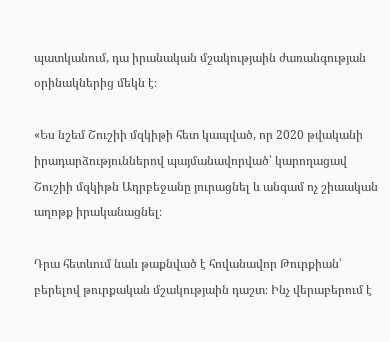պատկանում, դա իրանական մշակությաին ժառանգության օրինակներից մեկն է։

«Ես նշեմ Շուշիի մզկիթի հետ կապված, որ 2020 թվականի իրադարձություններով պայմանավորված՝ կարողացավ Շուշիի մզկիթն Ադրբեջանը յուրացնել և անգամ ոչ շիաական աղոթք իրականացնել։

Դրա հետևում նաև թաքնված է հովանավոր Թուրքիան՝ բերելով թուրքական մշակությաին դաշտ։ Ինչ վերաբերում է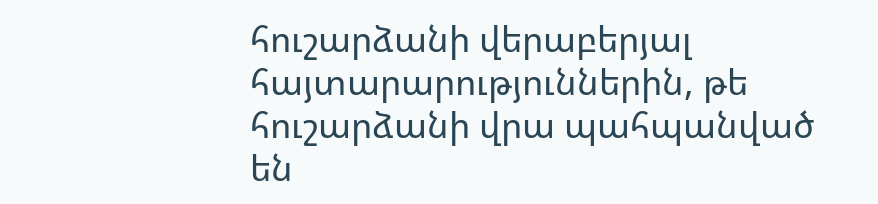հուշարձանի վերաբերյալ հայտարարություններին, թե հուշարձանի վրա պահպանված են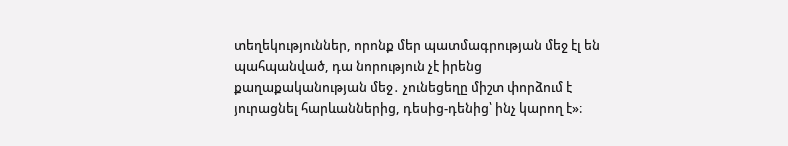տեղեկություններ, որոնք մեր պատմագրության մեջ էլ են պահպանված, դա նորություն չէ իրենց քաղաքականության մեջ․ չունեցեղը միշտ փորձում է յուրացնել հարևաններից, դեսից-դենից՝ ինչ կարող է»։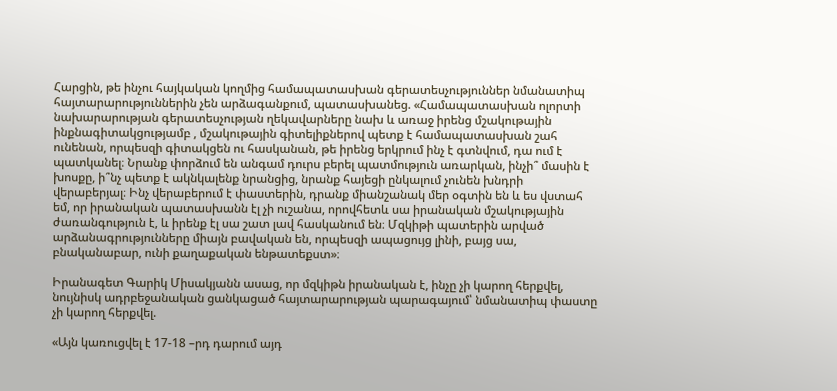Հարցին, թե ինչու հայկական կողմից համապատասխան գերատեսչություններ նմանատիպ հայտարարություններին չեն արձագանքում, պատասխանեց. «Համապատասխան ոլորտի նախարարության գերատեսչության ղեկավարները նախ և առաջ իրենց մշակութային ինքնագիտակցությամբ , մշակութային գիտելիքներով պետք է համապատասխան շահ ունենան, որպեսզի գիտակցեն ու հասկանան, թե իրենց երկրում ինչ է գտնվում, դա ում է պատկանել։ Նրանք փորձում են անգամ դուրս բերել պատմություն առարկան, ինչի՞ մասին է խոսքը, ի՞նչ պետք է ակնկալենք նրանցից, նրանք հայեցի ընկալում չունեն խնդրի վերաբերյալ։ Ինչ վերաբերում է փաստերին, դրանք միանշանակ մեր օգտին են և ես վստահ եմ, որ իրանական պատասխանն էլ չի ուշանա, որովհետև սա իրանական մշակությային ժառանգություն է, և իրենք էլ սա շատ լավ հասկանում են։ Մզկիթի պատերին արված արձանագրությունները միայն բավական են, որպեսզի ապացույց լինի, բայց սա, բնականաբար, ունի քաղաքական ենթատեքստ»։

Իրանագետ Գարիկ Միսակյանն ասաց, որ մզկիթն իրանական է, ինչը չի կարող հերքվել, նույնիսկ ադրբեջանական ցանկացած հայտարարության պարագայում՝ նմանատիպ փաստը չի կարող հերքվել.

«Այն կառուցվել է 17-18 –րդ դարում այդ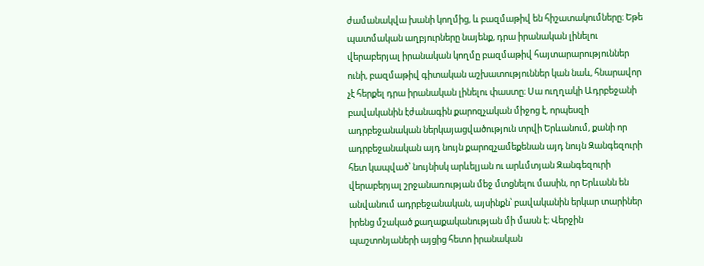ժամանակվա խանի կողմից, և բազմաթիվ են հիշատակումները։ Եթե պատմական աղբյուրները նայենք, դրա իրանական լինելու վերաբերյալ իրանական կողմը բազմաթիվ հայտարարություններ ունի, բազմաթիվ գիտական աշխատություններ կան նաև, հնարավոր չէ հերքել դրա իրանական լինելու փաստը։ Սա ուղղակի Ադրբեջանի բավականին էժանագին քարոզչական միջոց է, որպեսզի ադրբեջանական ներկայացվածություն տրվի Երևանում, քանի որ ադրբեջանական այդ նույն քարոզչամեքենան այդ նույն Զանգեզուրի հետ կապված՝ նույնիսկ արևելյան ու արևմտյան Զանգեզուրի վերաբերյալ շրջանառության մեջ մտցնելու մասին, որ Երևանն են անվանում ադրբեջանական, այսինքն՝ բավականին երկար տարիներ իրենց մշակած քաղաքականության մի մասն է։ Վերջին պաշտոնյաների այցից հետո իրանական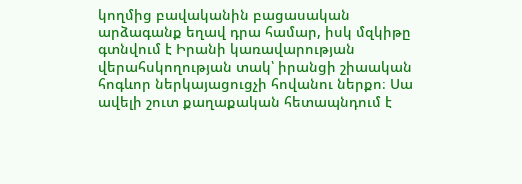կողմից բավականին բացասական արձագանք եղավ դրա համար, իսկ մզկիթը գտնվում է Իրանի կառավարության վերահսկողության տակ՝ իրանցի շիաական հոգևոր ներկայացուցչի հովանու ներքո։ Սա ավելի շուտ քաղաքական հետապնդում է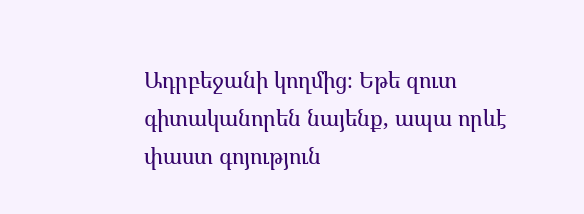Ադրբեջանի կողմից։ Եթե զուտ գիտականորեն նայենք, ապա որևէ փաստ գոյություն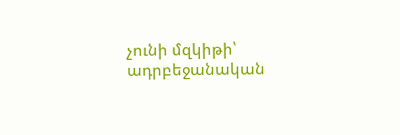չունի մզկիթի՝ ադրբեջանական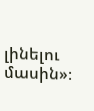լինելու մասին»։